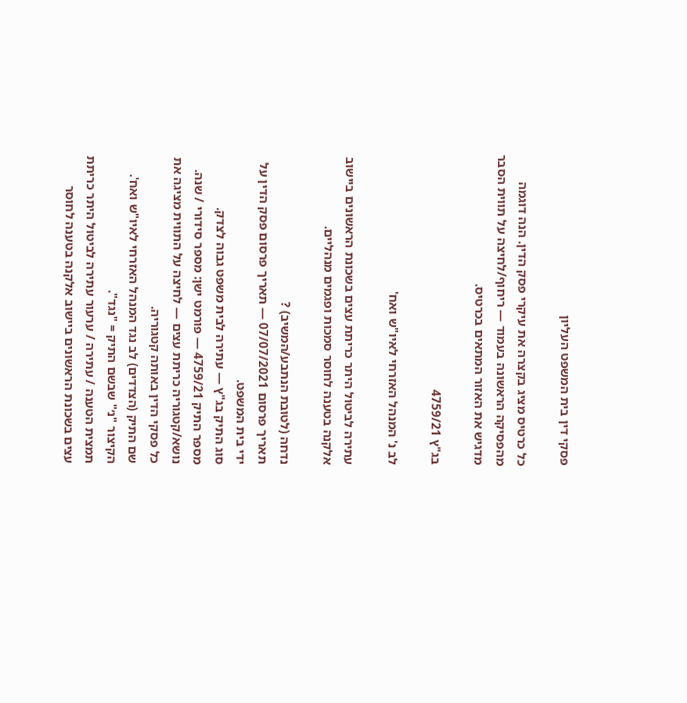פסקי דין בית המשפט העליון

כל כרטיס מציג בקצרה את עיקרי פסק הדין. הנה דוגמה מהפסיקה הראשונה בעמוד — ריחוף/לחיצה על תווית הסבר מדגיש את האזור המתאים בכרטיס.

בג"ץ 4759/21

לב נ' המנהל האזרחי לאיו"ש ואח'

עתירה לביטול היתר כריתת עצים בשכונת הראשונים ביישוב אלקנה בטענה לחוסר סמכות ופגמים מנהליים.

נדחה (לטובת הנתבע/המשיב) ?
תאריך פרסום 07/07/2021 — תאריך פרסום פסק הדין על ידי בית המשפט.
סוג התיק בג"ץ — עתירה לבית משפט גבוה לצדק.
מספר התיק 4759/21 — פורמט ישן: מספר סידורי / שנה.
נושא/קטגוריה כריתת עצים — לחיצה על התווית מציגה את כל פסקי הדין באותה קטגוריה.
שם התיק (הצדדים) לב נגד המנהל האזרחי לאיו"ש ואח'. הקיצור "נ׳" שבשם התיק = "נגד".
תמצית הטענה / עתירה / ערעור עתירה לביטול היתר כריתת עצים בשכונת הראשונים ביישוב אלקנה בטענה לחוסר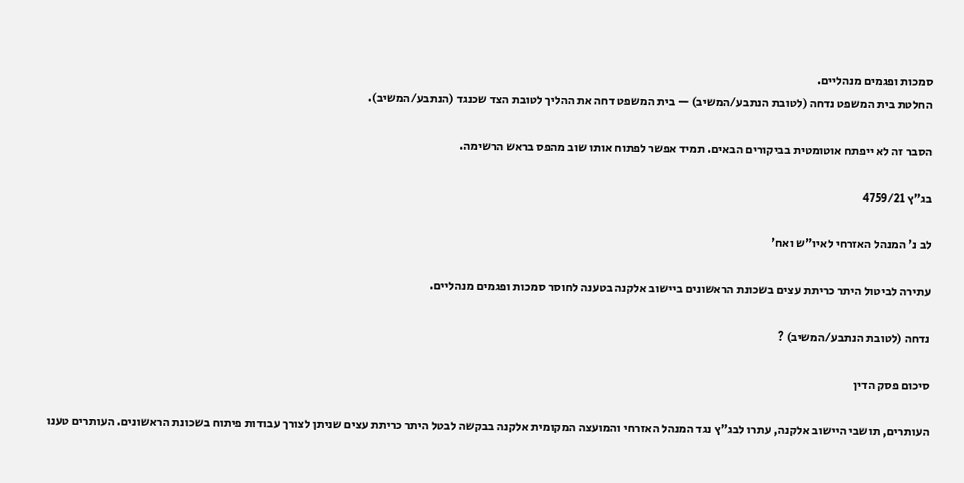סמכות ופגמים מנהליים.
החלטת בית המשפט נדחה (לטובת הנתבע/המשיב) — בית המשפט דחה את ההליך לטובת הצד שכנגד (הנתבע/המשיב).

הסבר זה לא ייפתח אוטומטית בביקורים הבאים. תמיד אפשר לפתוח אותו שוב מהפס בראש הרשימה.

בג"ץ 4759/21

לב נ' המנהל האזרחי לאיו"ש ואח'

עתירה לביטול היתר כריתת עצים בשכונת הראשונים ביישוב אלקנה בטענה לחוסר סמכות ופגמים מנהליים.

נדחה (לטובת הנתבע/המשיב) ?

סיכום פסק הדין

העותרים, תושבי היישוב אלקנה, עתרו לבג"ץ נגד המנהל האזרחי והמועצה המקומית אלקנה בבקשה לבטל היתר כריתת עצים שניתן לצורך עבודות פיתוח בשכונת הראשונים. העותרים טענו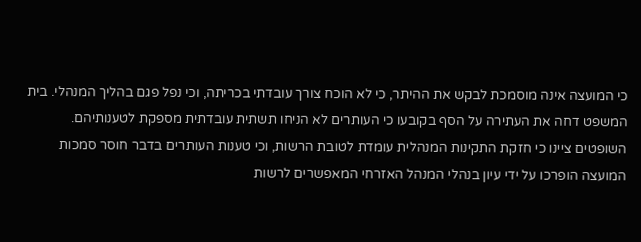כי המועצה אינה מוסמכת לבקש את ההיתר, כי לא הוכח צורך עובדתי בכריתה, וכי נפל פגם בהליך המנהלי. בית המשפט דחה את העתירה על הסף בקובעו כי העותרים לא הניחו תשתית עובדתית מספקת לטענותיהם. השופטים ציינו כי חזקת התקינות המנהלית עומדת לטובת הרשות, וכי טענות העותרים בדבר חוסר סמכות המועצה הופרכו על ידי עיון בנהלי המנהל האזרחי המאפשרים לרשות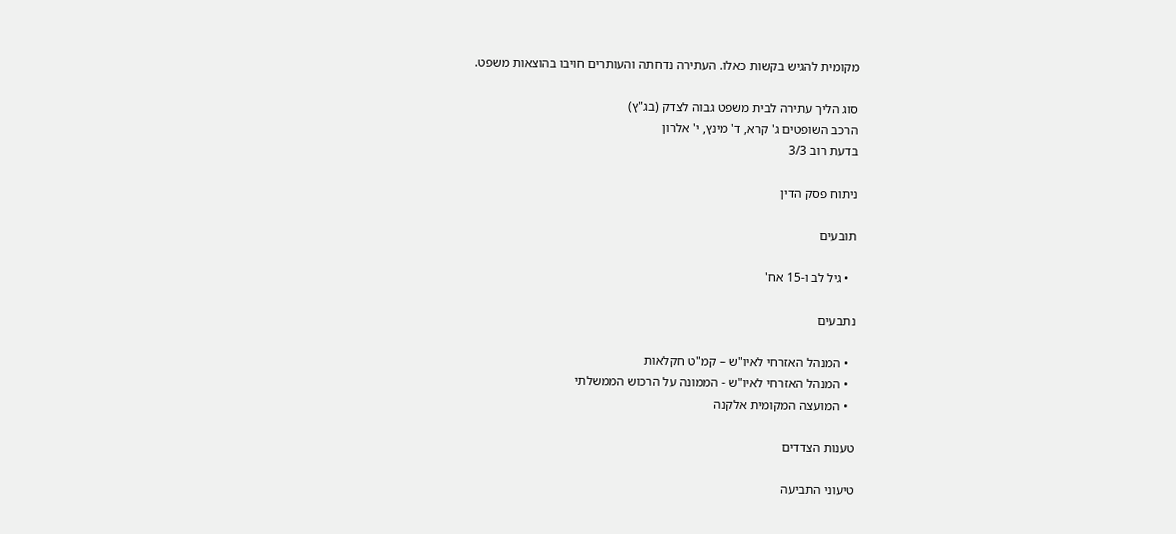מקומית להגיש בקשות כאלו. העתירה נדחתה והעותרים חויבו בהוצאות משפט.

סוג הליך עתירה לבית משפט גבוה לצדק (בג"ץ)
הרכב השופטים ג' קרא, ד' מינץ, י' אלרון
בדעת רוב 3/3

ניתוח פסק הדין

תובעים

  • גיל לב ו-15 אח'

נתבעים

  • המנהל האזרחי לאיו"ש – קמ"ט חקלאות
  • המנהל האזרחי לאיו"ש - הממונה על הרכוש הממשלתי
  • המועצה המקומית אלקנה

טענות הצדדים

טיעוני התביעה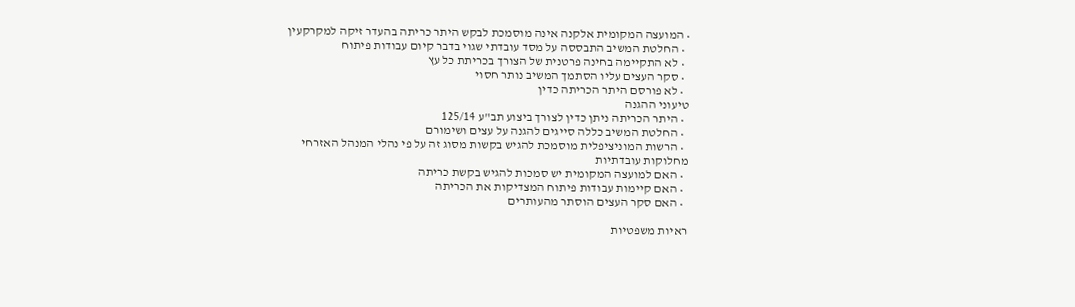• המועצה המקומית אלקנה אינה מוסמכת לבקש היתר כריתה בהעדר זיקה למקרקעין
  • החלטת המשיב התבססה על מסד עובדתי שגוי בדבר קיום עבודות פיתוח
  • לא התקיימה בחינה פרטנית של הצורך בכריתת כל עץ
  • סקר העצים עליו הסתמך המשיב נותר חסוי
  • לא פורסם היתר הכריתה כדין
טיעוני ההגנה
  • היתר הכריתה ניתן כדין לצורך ביצוע תב"ע 125/14
  • החלטת המשיב כללה סייגים להגנה על עצים ושימורם
  • הרשות המוניציפלית מוסמכת להגיש בקשות מסוג זה על פי נהלי המנהל האזרחי
מחלוקות עובדתיות
  • האם למועצה המקומית יש סמכות להגיש בקשת כריתה
  • האם קיימות עבודות פיתוח המצדיקות את הכריתה
  • האם סקר העצים הוסתר מהעותרים

ראיות משפטיות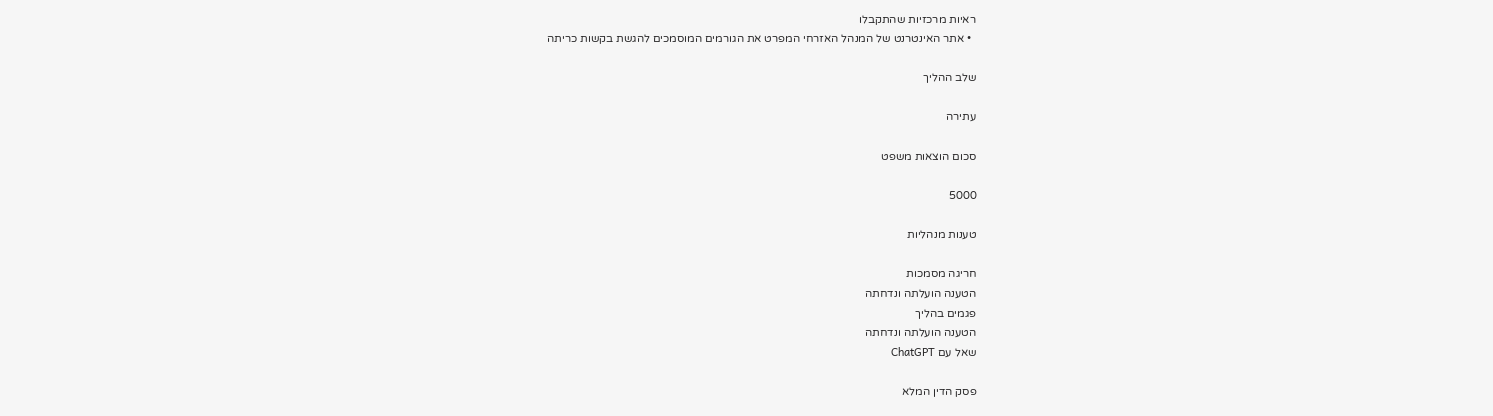ראיות מרכזיות שהתקבלו
  • אתר האינטרנט של המנהל האזרחי המפרט את הגורמים המוסמכים להגשת בקשות כריתה

שלב ההליך

עתירה

סכום הוצאות משפט

5000

טענות מנהליות

חריגה מסמכות
הטענה הועלתה ונדחתה
פגמים בהליך
הטענה הועלתה ונדחתה
שאל עם ChatGPT

פסק הדין המלא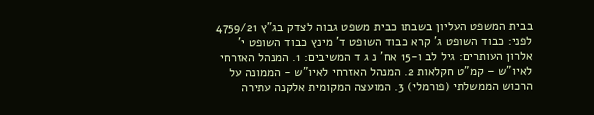בבית המשפט העליון בשבתו כבית משפט גבוה לצדק בג"ץ 4759/21 לפני: כבוד השופט ג' קרא כבוד השופט ד' מינץ כבוד השופט י' אלרון העותרים: גיל לב ו-15 אח' נ ג ד המשיבים: 1. המנהל האזרחי לאיו"ש – קמ"ט חקלאות 2. המנהל האזרחי לאיו"ש - הממונה על הרכוש הממשלתי (פורמלי) 3. המועצה המקומית אלקנה עתירה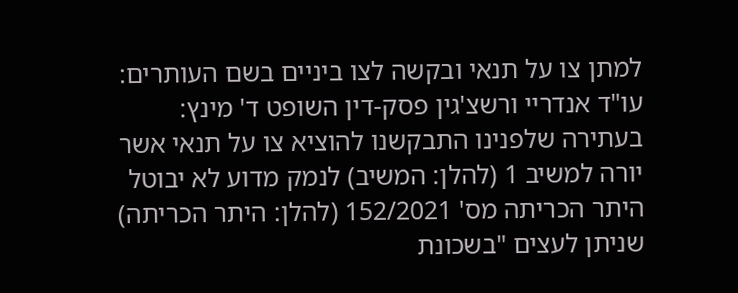למתן צו על תנאי ובקשה לצו ביניים בשם העותרים: עו"ד אנדריי ורשצ'גין פסק-דין השופט ד' מינץ: בעתירה שלפנינו התבקשנו להוציא צו על תנאי אשר יורה למשיב 1 (להלן: המשיב) לנמק מדוע לא יבוטל היתר הכריתה מס' 152/2021 (להלן: היתר הכריתה) שניתן לעצים "בשכונת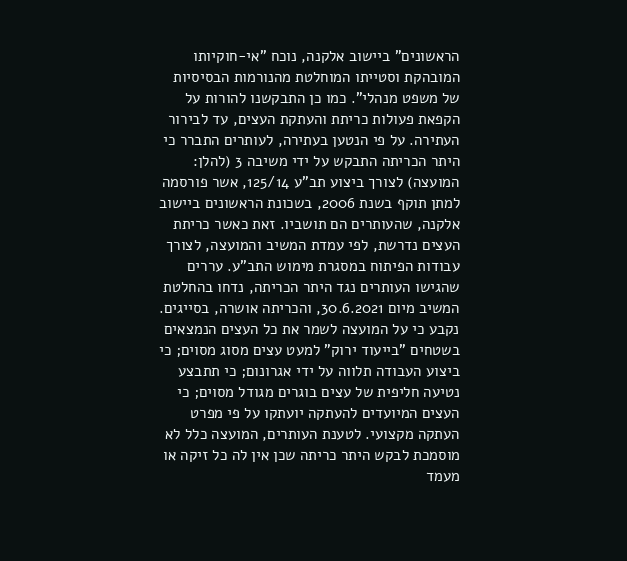הראשונים" ביישוב אלקנה, נוכח "אי-חוקיותו המובהקת וסטייתו המוחלטת מהנורמות הבסיסיות של משפט מנהלי". כמו כן התבקשנו להורות על הקפאת פעולות כריתת והעתקת העצים, עד לבירור העתירה. על פי הנטען בעתירה, לעותרים התברר כי היתר הכריתה התבקש על ידי משיבה 3 (להלן: המועצה) לצורך ביצוע תב"ע 125/14, אשר פורסמה למתן תוקף בשנת 2006, בשכונת הראשונים ביישוב אלקנה, שהעותרים הם תושביו. זאת כאשר כריתת העצים נדרשת, לפי עמדת המשיב והמועצה, לצורך עבודות הפיתוח במסגרת מימוש התב"ע. עררים שהגישו העותרים נגד היתר הכריתה, נדחו בהחלטת המשיב מיום 30.6.2021, והכריתה אושרה, בסייגים. נקבע כי על המועצה לשמר את כל העצים הנמצאים בשטחים "בייעוד ירוק" למעט עצים מסוג מסוים; כי ביצוע העבודה תלווה על ידי אגרונום; כי תתבצע נטיעה חליפית של עצים בוגרים מגודל מסוים; כי העצים המיועדים להעתקה יועתקו על פי מפרט העתקה מקצועי. לטענת העותרים, המועצה כלל לא מוסמכת לבקש היתר כריתה שכן אין לה כל זיקה או מעמד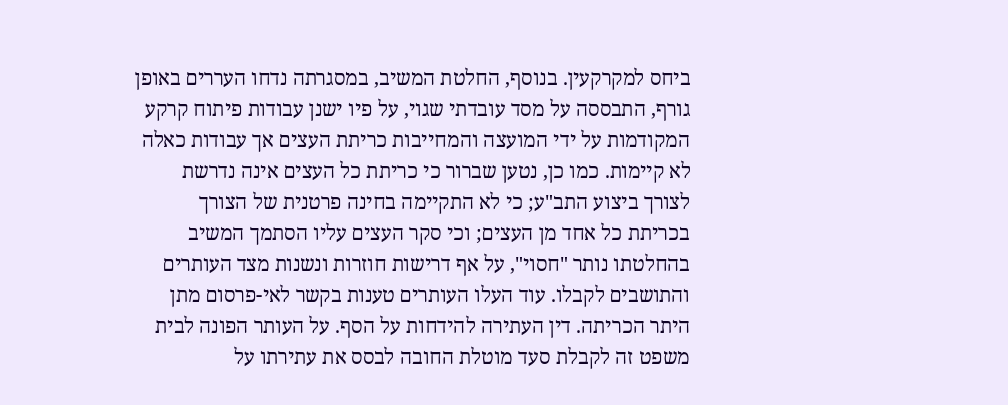ביחס למקרקעין. בנוסף, החלטת המשיב, במסגרתה נדחו העררים באופן גורף, התבססה על מסד עובדתי שגוי, על פיו ישנן עבודות פיתוח קרקע המקודמות על ידי המועצה והמחייבות כריתת העצים אך עבודות כאלה לא קיימות. כמו כן, נטען שברור כי כריתת כל העצים אינה נדרשת לצורך ביצוע התב"ע; כי לא התקיימה בחינה פרטנית של הצורך בכריתת כל אחד מן העצים; וכי סקר העצים עליו הסתמך המשיב בהחלטתו נותר "חסוי", על אף דרישות חוזרות ונשנות מצד העותרים והתושבים לקבלו. עוד העלו העותרים טענות בקשר לאי-פרסום מתן היתר הכריתה. דין העתירה להידחות על הסף. על העותר הפונה לבית משפט זה לקבלת סעד מוטלת החובה לבסס את עתירתו על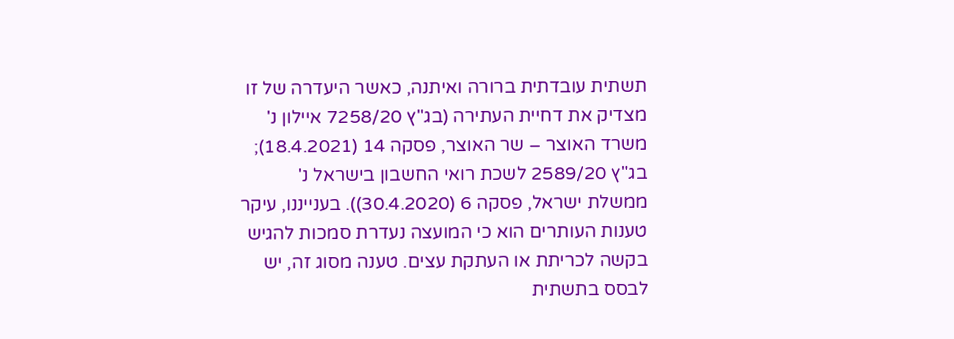תשתית עובדתית ברורה ואיתנה, כאשר היעדרה של זו מצדיק את דחיית העתירה (בג"ץ 7258/20 איילון נ' משרד האוצר – שר האוצר, פסקה 14 (18.4.2021); בג"ץ 2589/20 לשכת רואי החשבון בישראל נ' ממשלת ישראל, פסקה 6 (30.4.2020)). בענייננו, עיקר טענות העותרים הוא כי המועצה נעדרת סמכות להגיש בקשה לכריתת או העתקת עצים. טענה מסוג זה, יש לבסס בתשתית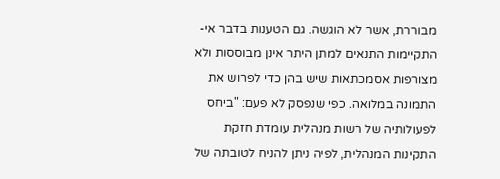מבוררת, אשר לא הוגשה. גם הטענות בדבר אי-התקיימות התנאים למתן היתר אינן מבוססות ולא מצורפות אסמכתאות שיש בהן כדי לפרוש את התמונה במלואה. כפי שנפסק לא פעם: "ביחס לפעולותיה של רשות מנהלית עומדת חזקת התקינות המנהלית, לפיה ניתן להניח לטובתה של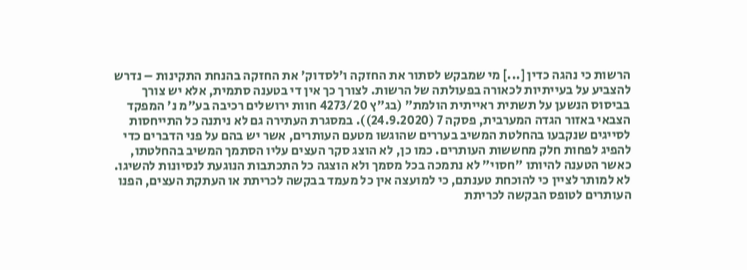הרשות כי נהגה כדין [...] מי שמבקש לסתור את החזקה ו'לסדוק' את החזקה בהנחת התקינות – נדרש להצביע על בעייתיות לכאורה בפעולתה של הרשות. לצורך כך אין די בטענה סתמית, אלא יש צורך בביסוס הנשען על תשתית ראייתית הולמת" (בג"ץ 4273/20 חוות ירושלים רכיבה בע"מ נ' המפקד הצבאי באזור הגדה המערבית, פסקה 7 (24.9.2020)). במסגרת העתירה גם לא ניתנה כל התייחסות לסייגים שנקבעו בהחלטת המשיב בעררים שהוגשו מטעם העותרים, אשר יש בהם על פני הדברים כדי להפיג לפחות חלק מחששות העותרים. כמו כן, לא הוצג סקר העצים עליו הסתמך המשיב בהחלטתו, כאשר הטענה להיותו "חסוי" לא נתמכה בכל מסמך ולא הוצגה כל התכתבות הנוגעת לנסיונות להשיגו. לא למותר לציין כי להוכחת טענתם, כי למועצה אין כל מעמד בבקשה לכריתת או העתקת העצים, הפנו העותרים לטופס הבקשה לכריתת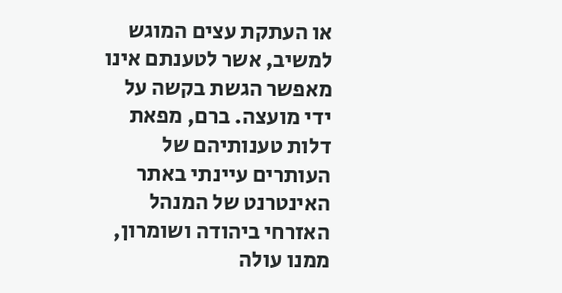או העתקת עצים המוגש למשיב, אשר לטענתם אינו מאפשר הגשת בקשה על ידי מועצה. ברם, מפאת דלות טענותיהם של העותרים עיינתי באתר האינטרנט של המנהל האזרחי ביהודה ושומרון, ממנו עולה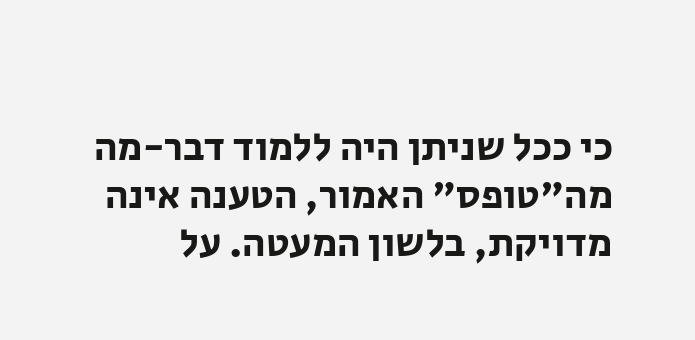כי ככל שניתן היה ללמוד דבר-מה מה"טופס" האמור, הטענה אינה מדויקת, בלשון המעטה. על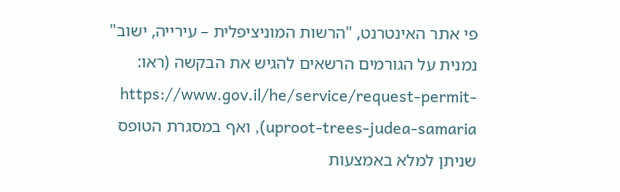פי אתר האינטרנט, "הרשות המוניציפלית – עירייה, ישוב" נמנית על הגורמים הרשאים להגיש את הבקשה (ראו: https://www.gov.il/he/service/request-permit-uproot-trees-judea-samaria), ואף במסגרת הטופס שניתן למלא באמצעות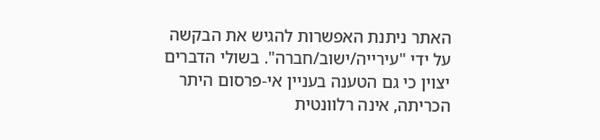האתר ניתנת האפשרות להגיש את הבקשה על ידי "עירייה/ישוב/חברה". בשולי הדברים יצוין כי גם הטענה בעניין אי-פרסום היתר הכריתה, אינה רלוונטית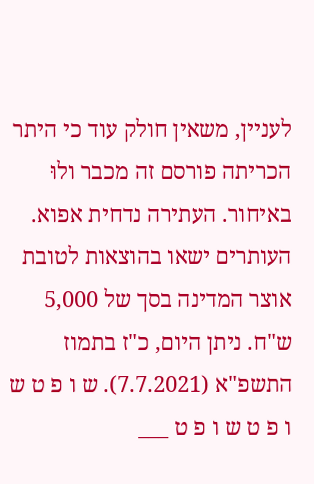לעניין, משאין חולק עוד כי היתר הכריתה פורסם זה מכבר ולוּ באיחור. העתירה נדחית אפוא. העותרים ישאו בהוצאות לטובת אוצר המדינה בסך של 5,000 ש"ח. ניתן היום, כ"ז בתמוז התשפ"א (7.7.2021). ש ו פ ט ש ו פ ט ש ו פ ט ___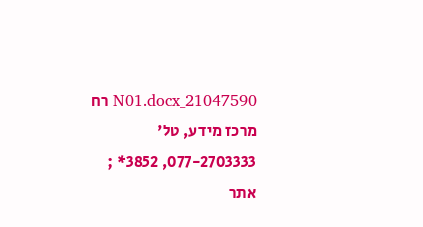21047590_N01.docx רח מרכז מידע, טל' 077-2703333, 3852* ; אתר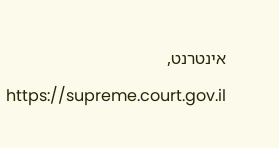אינטרנט, https://supreme.court.gov.il